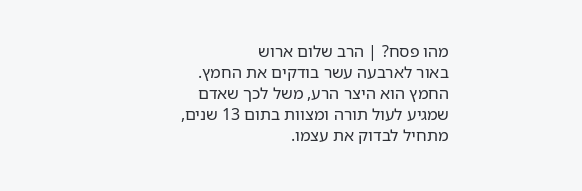מהו פסח? | הרב שלום ארוש
באור לארבעה עשר בודקים את החמץ. החמץ הוא היצר הרע, משל לכך שאדם שמגיע לעול תורה ומצוות בתום 13 שנים, מתחיל לבדוק את עצמו.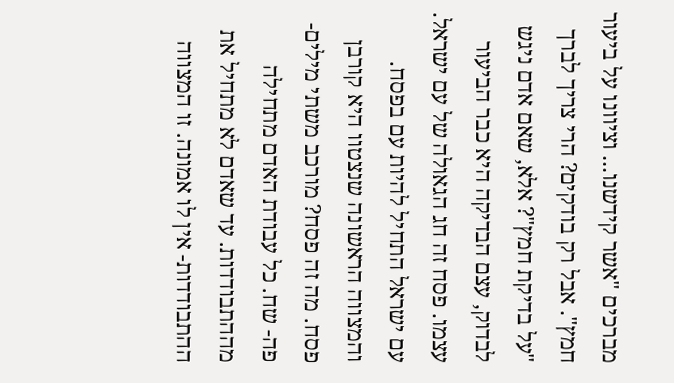מברכים "אשר קידשנו... וציוונו על ביעור חמץ". אבל רק בודקים? הרי צריך לברך "על בדיקת חמץ"? אלא, שאם אדם ניגש לבדוק, עצם הבדיקה היא כבר הביעור עצמו. פסח זה חג הגאולה של עם ישראל. עם ישראל התחיל להיות עם בפסח. והמצווה הראשונה שנצטוו היא קורבן פסח. מה זה פסח? מורכב משתי מילים- פה- שח. כל עבודת האדם מתחילה מההתבודדות. עד שאדם לא מתחיל את ההתבודדות- אין לו אמונה. זו המצווה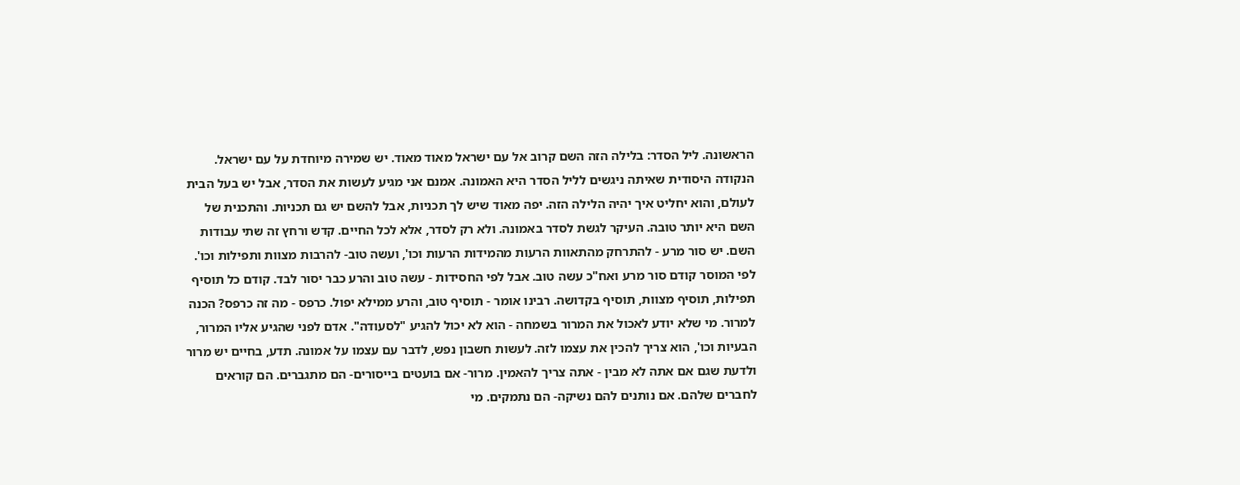הראשונה. ליל הסדר: בלילה הזה השם קרוב אל עם ישראל מאוד מאוד. יש שמירה מיוחדת על עם ישראל. הנקודה היסודית שאיתה ניגשים לליל הסדר היא האמונה. אמנם אני מגיע לעשות את הסדר, אבל יש בעל הבית לעולם, והוא יחליט איך יהיה הלילה הזה. יפה מאוד שיש לך תכניות, אבל להשם יש גם תכניות. והתכנית של השם היא יותר טובה. העיקר לגשת לסדר באמונה. ולא רק לסדר, אלא לכל החיים. קדש ורחץ זה שתי עבודות השם. יש סור מרע - להתרחק מהתאוות הרעות מהמידות הרעות וכו', ועשה טוב- להרבות מצוות ותפילות וכו'. לפי המוסר קודם סור מרע ואח"כ עשה טוב. אבל לפי החסידות - עשה טוב והרע כבר יסור לבד. קודם כל תוסיף תפילות, תוסיף מצוות, תוסיף בקדושה. רבינו אומר - תוסיף טוב, והרע ממילא יפול. כרפס - מה זה כרפס? הכנה למרור. מי שלא יודע לאכול את המרור בשמחה - הוא לא יכול להגיע "לסעודה". אדם לפני שהגיע אליו המרור, הבעיות וכו', הוא צריך להכין את עצמו לזה. לעשות חשבון נפש, לדבר עם עצמו על אמונה. תדע, בחיים יש מרור ולדעת שגם אם אתה לא מבין - אתה צריך להאמין. מרור- אם בועטים בייסורים- הם מתגברים. הם קוראים לחברים שלהם. אם נותנים להם נשיקה- הם נתמקים. מי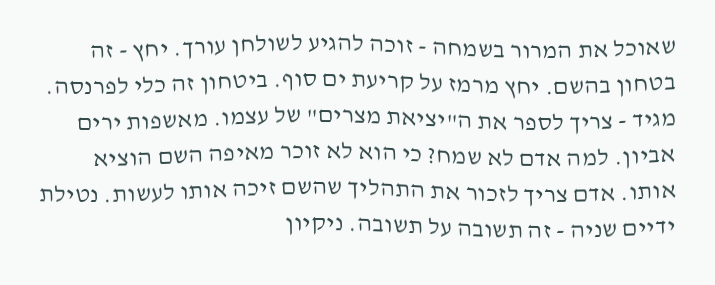שאוכל את המרור בשמחה - זוכה להגיע לשולחן עורך. יחץ - זה בטחון בהשם. יחץ מרמז על קריעת ים סוף. ביטחון זה כלי לפרנסה. מגיד - צריך לספר את ה"יציאת מצרים" של עצמו. מאשפות ירים אביון. למה אדם לא שמח? כי הוא לא זוכר מאיפה השם הוציא אותו. אדם צריך לזכור את התהליך שהשם זיכה אותו לעשות. נטילת ידיים שניה - זה תשובה על תשובה. ניקיון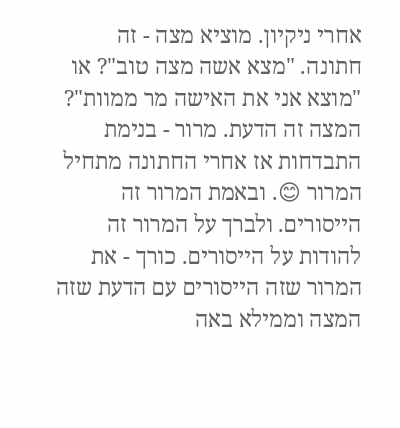אחרי ניקיון. מוציא מצה - זה חתונה. "מצא אשה מצה טוב"? או "מוצא אני את האישה מר ממוות"? המצה זה הדעת. מרור - בנימת התבדחות אז אחרי החתונה מתחיל המרור 😊. ובאמת המרור זה הייסורים. ולברך על המרור זה להודות על הייסורים. כורך - את המרור שזה הייסורים עם הדעת שזה המצה וממילא באה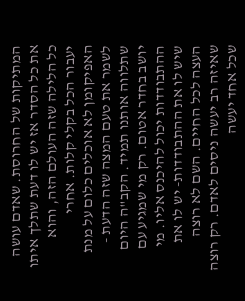המתיקות של החרוסת. שאדם עושה את כל הסדר אז יש לו דעת שתלך איתו כל הלילה שזה העולם הזה, והוא יעבור הכל בקלי קלות. אחרי האפיקומן לא אוכלים כלום על מנת לשמר את טעם המצה שזה הדעת - שתלווה אותנו תמיד. הקב"ה היום יושב בחדר אטום. רק מי שמגיע עם ההתבודדות יכול להיכנס אליו. מי שיש לו את ההתבודדות- יש לו את העצה לכל החיים. השם לא רוצה שאיזה רב יעשה ניסים לאדם. רק רוצה שכל אחד יעשה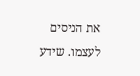את הניסים לעצמו. שידע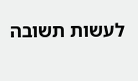לעשות תשובה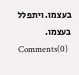בעצמו. ויתפלל בעצמו.
Comments(0)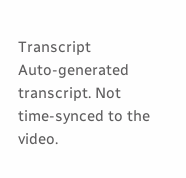Transcript
Auto-generated transcript. Not time-synced to the video.